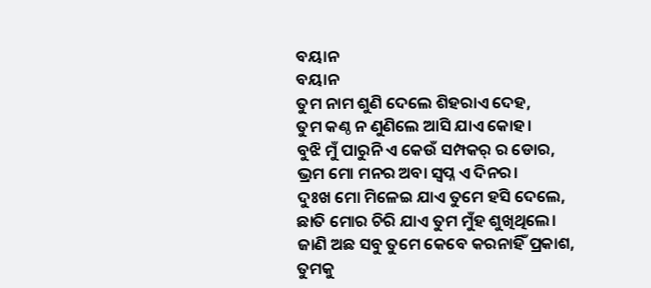ବୟାନ
ବୟାନ
ତୁମ ନାମ ଶୁଣି ଦେଲେ ଶିହରାଏ ଦେହ,
ତୁମ କଣ୍ଠ ନ ଣୁଣିଲେ ଆସି ଯାଏ କୋହ।
ବୁଝି ମୁଁ ପାରୁନି ଏ କେଉଁ ସମ୍ପକର୍ ର ଡୋର,
ଭ୍ରମ ମୋ ମନର ଅବା ସ୍ବପ୍ନ ଏ ଦିନର।
ଦୁଃଖ ମୋ ମିଳେଇ ଯାଏ ତୁମେ ହସି ଦେଲେ,
ଛାତି ମୋର ଚିରି ଯାଏ ତୁମ ମୁଁହ ଶୁଖିଥିଲେ।
ଜାଣି ଅଛ ସବୁ ତୁମେ କେବେ କରନାହିଁ ପ୍ରକାଶ,
ତୁମକୁ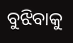ବୁଝିବାକୁ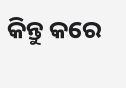କିନ୍ତୁ କରେ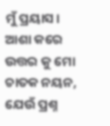ମୁଁ ପ୍ରୟାସ।
ଆଶା କରେ ଉତ୍ତର କୁ ମୋ ଚାତକ ନୟନ,
ଯେଉଁ ପ୍ରଶ୍ନ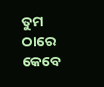ତୁମ ଠାରେ କେବେ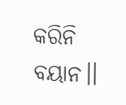କରିନି ବୟାନ।।